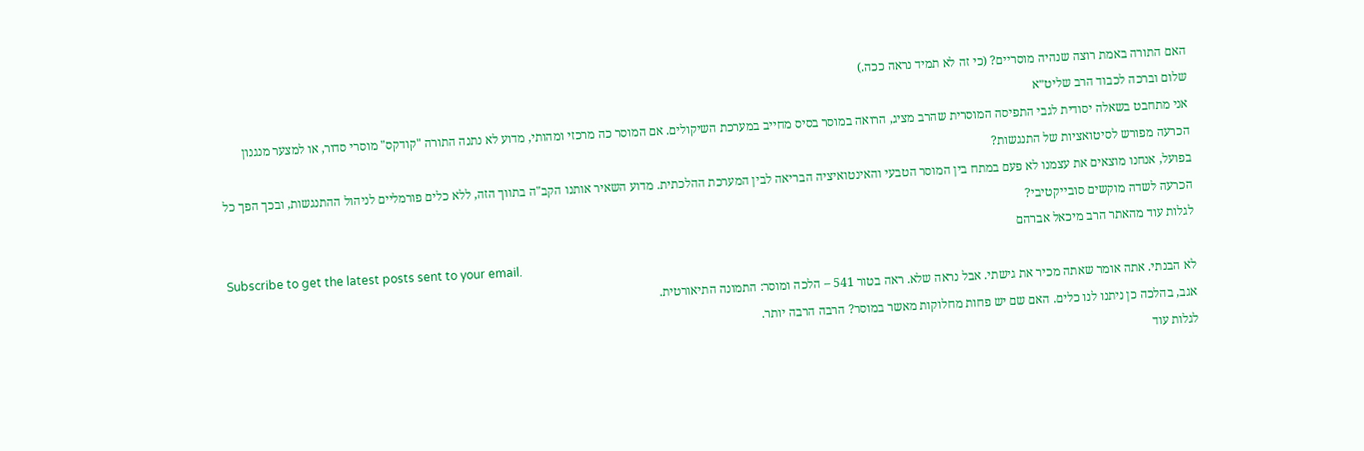האם התורה באמת רוצה שנהיה מוסריים? (כי זה לא תמיד נראה ככה.)
שלום וברכה לכבוד הרב שליט״א
אני מתחבט בשאלה יסודית לגבי התפיסה המוסרית שהרב מציג, הרואה במוסר בסיס מחייב במערכת השיקולים. אם המוסר כה מרכזי ומהותי, מדוע לא נתנה התורה "קודקס" מוסרי סדור, או למצער מנגנון הכרעה מפורש לסיטואציות של התנגשות?
בפועל, אנחנו מוצאים את עצמנו לא פעם במתח בין המוסר הטבעי והאינטואיציה הבריאה לבין המערכת ההלכתית. מדוע השאיר אותנו הקב"ה בתווך הזה, ללא כלים פורמליים לניהול ההתנגשות, ובכך הפך כל הכרעה לשדה מוקשים סובייקטיבי?
לגלות עוד מהאתר הרב מיכאל אברהם
Subscribe to get the latest posts sent to your email.
לא הבנתי. אתה אומר שאתה מכיר את גישתי. אבל נראה שלא. ראה בטור 541 – הלכה ומוסר: התמונה התיאורטית.
אגב, בהלכה כן ניתנו לנו כלים. האם שם יש פחות מחלוקות מאשר במוסר? הרבה הרבה יותר.
לגלות עוד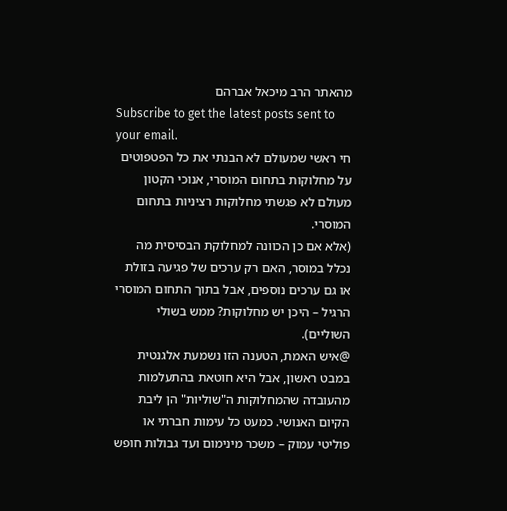מהאתר הרב מיכאל אברהם
Subscribe to get the latest posts sent to your email.
חי ראשי שמעולם לא הבנתי את כל הפטפוטים על מחלוקות בתחום המוסרי, אנוכי הקטון מעולם לא פגשתי מחלוקות רציניות בתחום המוסרי.
(אלא אם כן הכוונה למחלוקת הבסיסית מה נכלל במוסר, האם רק ערכים של פגיעה בזולת או גם ערכים נוספים, אבל בתוך התחום המוסרי הרגיל – היכן יש מחלוקות? ממש בשולי השוליים).
@איש האמת, הטענה הזו נשמעת אלגנטית במבט ראשון, אבל היא חוטאת בהתעלמות מהעובדה שהמחלוקות ה"שוליות" הן ליבת הקיום האנושי. כמעט כל עימות חברתי או פוליטי עמוק – משכר מינימום ועד גבולות חופש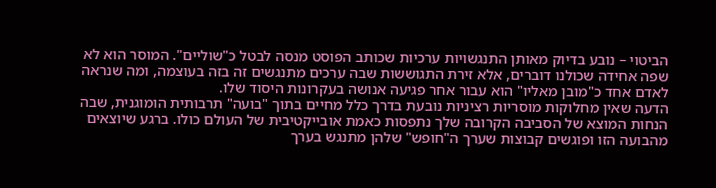הביטוי – נובע בדיוק מאותן התנגשויות ערכיות שכותב הפוסט מנסה לבטל כ"שוליים". המוסר הוא לא שפה אחידה שכולנו דוברים, אלא זירת התגוששות שבה ערכים מתנגשים זה בזה בעוצמה, ומה שנראה לאדם אחד כ"מובן מאליו" הוא עבור אחר פגיעה אנושה בעקרונות היסוד שלו.
הדעה שאין מחלוקות מוסריות רציניות נובעת בדרך כלל מחיים בתוך "בועה" תרבותית הומוגנית, שבה הנחות המוצא של הסביבה הקרובה שלך נתפסות כאמת אובייקטיבית של העולם כולו. ברגע שיוצאים מהבועה הזו ופוגשים קבוצות שערך ה"חופש" שלהן מתנגש בערך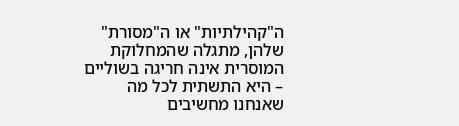ה"קהילתיות" או ה"מסורת" שלהן, מתגלה שהמחלוקת המוסרית אינה חריגה בשוליים – היא התשתית לכל מה שאנחנו מחשיבים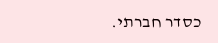כסדר חברתי.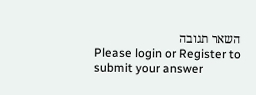השאר תגובה
Please login or Register to submit your answer